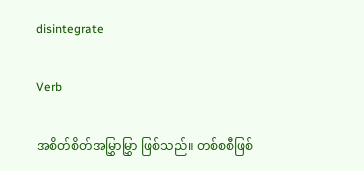disintegrate

Verb

အစိတ်စိတ်အမြွှာမြွှာ ဖြစ်သည်။ တစ်စစီဖြစ်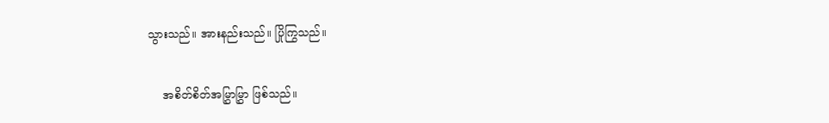သွားသည်။ အားနည်းသည်။ ပြိုကြွသည်။

    အစိတ်စိတ်အမြွှာမြွှာ ဖြစ်သည်။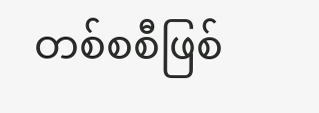တစ်စစီဖြစ်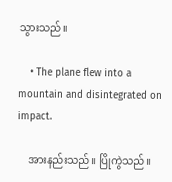သွားသည်။

    • The plane flew into a mountain and disintegrated on impact.

    အားနည်းသည်။ ပြိုကွဲသည်။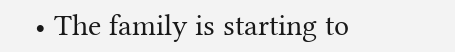• The family is starting to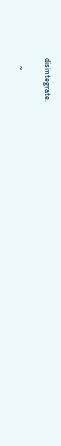disintegrate.

    ~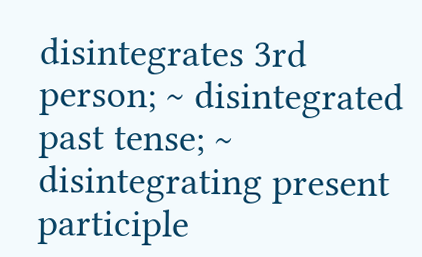disintegrates 3rd person; ~ disintegrated past tense; ~ disintegrating present participle